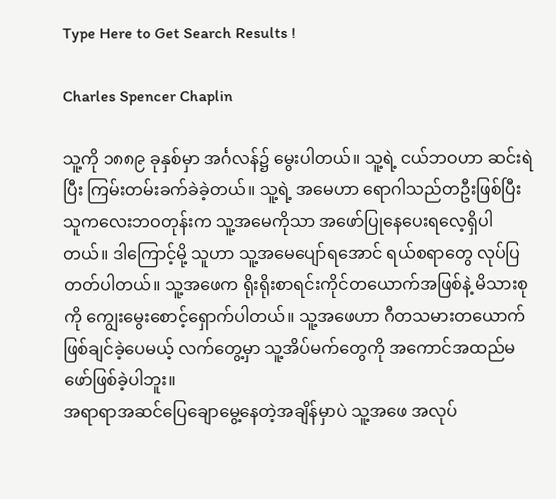Type Here to Get Search Results !

Charles Spencer Chaplin

သူ့ကို ၁၈၈၉ ခုနှစ်မှာ အင်္ဂလန်၌ မွေးပါတယ်။ သူ့ရဲ့ ငယ်ဘဝဟာ ဆင်းရဲပြီး ကြမ်းတမ်းခက်ခဲခဲ့တယ်။ သူ့ရဲ့ အမေဟာ ရောဂါသည်တဦးဖြစ်ပြီး သူကလေးဘဝတုန်းက သူ့အမေကိုသာ အဖော်ပြုနေပေးရလေ့ရှိပါတယ်။ ဒါကြောင့်မို့ သူဟာ သူ့အမေပျော်ရအောင် ရယ်စရာတွေ လုပ်ပြတတ်ပါတယ်။ သူ့အဖေက ရိုးရိုးစာရင်းကိုင်တယောက်အဖြစ်နဲ့ မိသားစုကို ကျွေးမွေးစောင့်ရှောက်ပါတယ်။ သူ့အဖေဟာ ဂီတသမားတယောက် ဖြစ်ချင်ခဲ့ပေမယ့် လက်တွေ့မှာ သူ့အိပ်မက်တွေကို အကောင်အထည်မဖော်ဖြစ်ခဲ့ပါဘူး။
အရာရာအဆင်ပြေချောမွေ့နေတဲ့အချိန်မှာပဲ သူ့အဖေ အလုပ်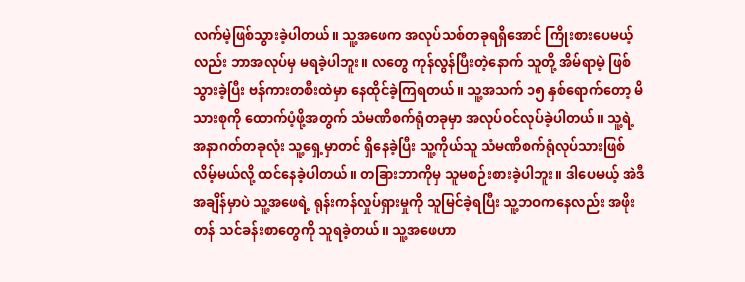လက်မဲ့ဖြစ်သွားခဲ့ပါတယ်။ သူ့အဖေက အလုပ်သစ်တခုရရှိအောင် ကြိုးစားပေမယ့်လည်း ဘာအလုပ်မှ မရခဲ့ပါဘူး။ လတွေ ကုန်လွန်ပြီးတဲ့နောက် သူတို့ အိမ်ရာမဲ့ ဖြစ်သွားခဲ့ပြီး ဗန်ကားတစီးထဲမှာ နေထိုင်ခဲ့ကြရတယ်။ သူ့အသက် ၁၅ နှစ်ရောက်တော့ မိသားစုကို ထောက်ပံ့ဖို့အတွက် သံမဏိစက်ရုံတခုမှာ အလုပ်ဝင်လုပ်ခဲ့ပါတယ်။ သူ့ရဲ့ အနာဂတ်တခုလုံး သူ့ရှေ့မှာတင် ရှိနေခဲ့ပြီး သူ့ကိုယ်သူ သံမဏိစက်ရုံလုပ်သားဖြစ်လိမ့်မယ်လို့ ထင်နေခဲ့ပါတယ်။ တခြားဘာကိုမှ သူမစဉ်းစားခဲ့ပါဘူး။ ဒါပေမယ့် အဲဒီအချိန်မှာပဲ သူ့အဖေရဲ့ ရုန်းကန်လှုပ်ရှားမှုကို သူမြင်ခဲ့ရပြီး သူ့ဘဝကနေလည်း အဖိုးတန် သင်ခန်းစာတွေကို သူရခဲ့တယ်။ သူ့အဖေဟာ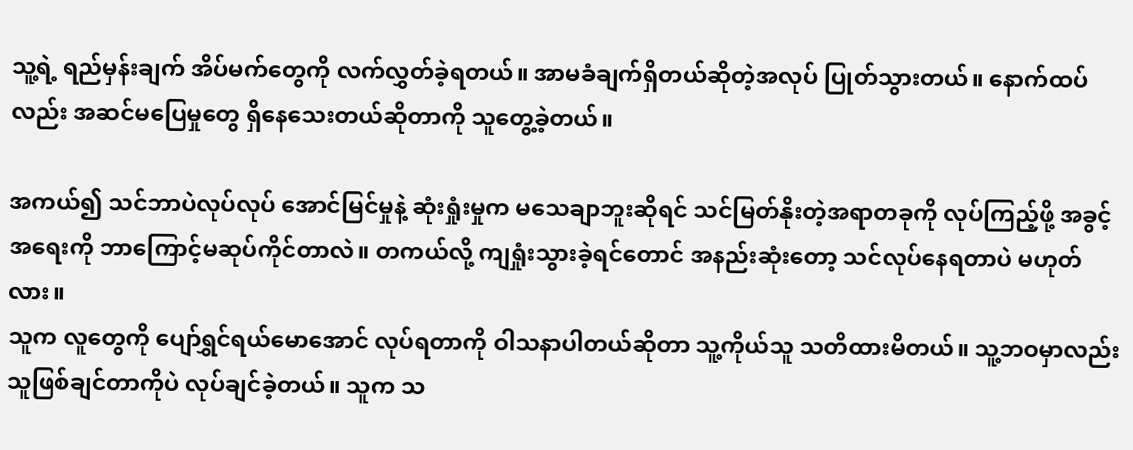သူ့ရဲ့ ရည်မှန်းချက် အိပ်မက်တွေကို လက်လွှတ်ခဲ့ရတယ်။ အာမခံချက်ရှိတယ်ဆိုတဲ့အလုပ် ပြုတ်သွားတယ်။ နောက်ထပ်လည်း အဆင်မပြေမှုတွေ ရှိနေသေးတယ်ဆိုတာကို သူတွေ့ခဲ့တယ်။

အကယ်၍ သင်ဘာပဲလုပ်လုပ် အောင်မြင်မှုနဲ့ ဆုံးရှုံးမှုက မသေချာဘူးဆိုရင် သင်မြတ်နိုးတဲ့အရာတခုကို လုပ်ကြည့်ဖို့ အခွင့်အရေးကို ဘာကြောင့်မဆုပ်ကိုင်တာလဲ။ တကယ်လို့ ကျရှုံးသွားခဲ့ရင်တောင် အနည်းဆုံးတော့ သင်လုပ်နေရတာပဲ မဟုတ်လား။
သူက လူတွေကို ပျော်ရွှင်ရယ်မောအောင် လုပ်ရတာကို ဝါသနာပါတယ်ဆိုတာ သူ့ကိုယ်သူ သတိထားမိတယ်။ သူ့ဘဝမှာလည်း သူဖြစ်ချင်တာကိုပဲ လုပ်ချင်ခဲ့တယ်။ သူက သ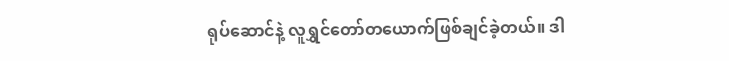ရုပ်ဆောင်နဲ့ လူရွှင်တော်တယောက်ဖြစ်ချင်ခဲ့တယ်။ ဒါ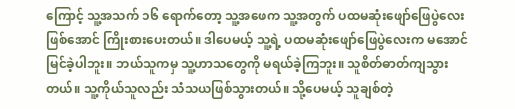ကြောင့် သူ့အသက် ၁၆ ရောက်တော့ သူ့အဖေက သူ့အတွက် ပထမဆုံးဖျော်ဖြေပွဲလေးဖြစ်အောင် ကြိုးစားပေးတယ်။ ဒါပေမယ့် သူ့ရဲ့ ပထမဆုံးဖျော်ဖြေပွဲလေးက မအောင်မြင်ခဲ့ပါဘူး။ ဘယ်သူကမှ သူ့ဟာသတွေကို မရယ်ခဲ့ကြဘူး။ သူစိတ်ဓာတ်ကျသွားတယ်။ သူ့ကိုယ်သူလည်း သံသယဖြစ်သွားတယ်။ သို့ပေမယ့် သူချစ်တဲ့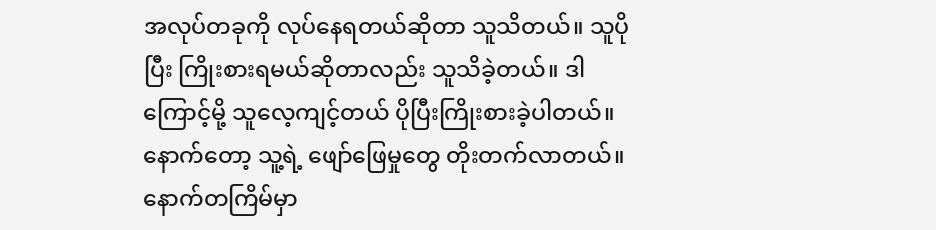အလုပ်တခုကို လုပ်နေရတယ်ဆိုတာ သူသိတယ်။ သူပိုပြီး ကြိုးစားရမယ်ဆိုတာလည်း သူသိခဲ့တယ်။ ဒါကြောင့်မို့ သူလေ့ကျင့်တယ် ပိုပြီးကြိုးစားခဲ့ပါတယ်။ နောက်တော့ သူ့ရဲ့ ဖျော်ဖြေမှုတွေ တိုးတက်လာတယ်။ နောက်တကြိမ်မှာ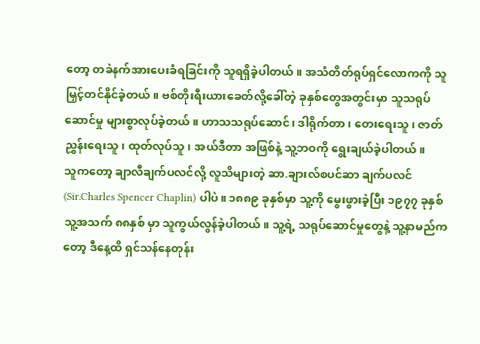တော့ တခဲနက်အားပေးခံရခြင်းကို သူရရှိခဲ့ပါတယ်။ အသံတိတ်ရုပ်ရှင်လောကကို သူမြှင့်တင်နိုင်ခဲ့တယ်။ ဗစ်တိုးရီးယားခေတ်လို့ခေါ်တဲ့ ခုနှစ်တွေအတွင်းမှာ သူသရုပ်ဆောင်မှု များစွာလုပ်ခဲ့တယ်။ ဟာသသရုပ်ဆောင်၊ ဒါရိုက်တာ၊ တေးရေးသူ၊ ဇာတ်ညွှန်းရေးသူ၊ ထုတ်လုပ်သူ၊ အယ်ဒီတာ အဖြစ်နဲ့ သူ့ဘဝကို ရွေးချယ်ခဲ့ပါတယ်။
သူကတော့ ချာလီချက်ပလင်လို့ လူသိများတဲ့ ဆာ.ချားလ်စပင်ဆာ ချက်ပလင် (Sir.Charles Spencer Chaplin) ပါပဲ။ ၁၈၈၉ ခုနှစ်မှာ သူ့ကို မွေးဖွားခဲ့ပြီး ၁၉၇၇ ခုနှစ် သူ့အသက် ၈၈နှစ် မှာ သူကွယ်လွန်ခဲ့ပါတယ်။ သူ့ရဲ့ သရုပ်ဆောင်မှုတွေနဲ့ သူ့နာမည်ကတော့ ဒီနေ့ထိ ရှင်သန်နေတုန်း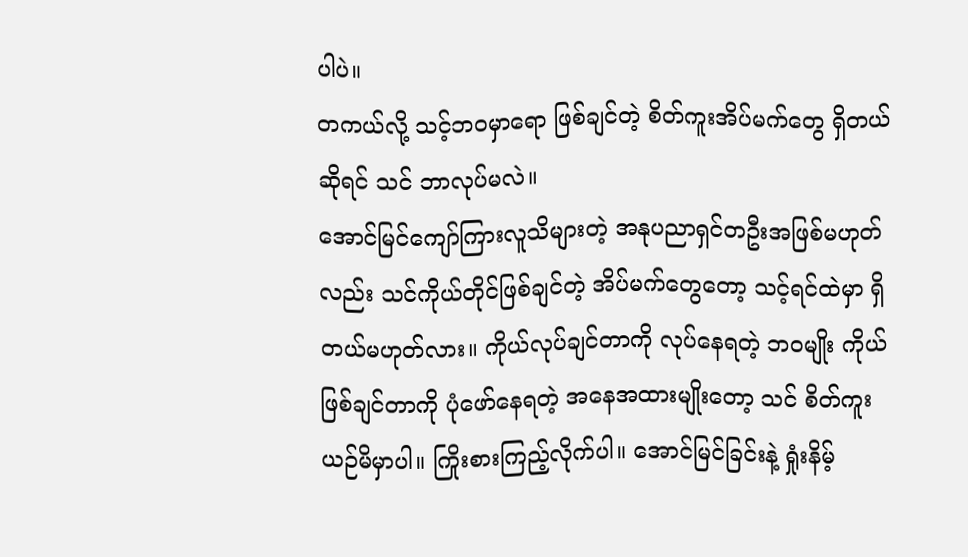ပါပဲ။
တကယ်လို့ သင့်ဘဝမှာရော ဖြစ်ချင်တဲ့ စိတ်ကူးအိပ်မက်တွေ ရှိတယ်ဆိုရင် သင် ဘာလုပ်မလဲ။
အောင်မြင်ကျော်ကြားလူသိများတဲ့ အနုပညာရှင်တဦးအဖြစ်မဟုတ်လည်း သင်ကိုယ်တိုင်ဖြစ်ချင်တဲ့ အိပ်မက်တွေတော့ သင့်ရင်ထဲမှာ ရှိတယ်မဟုတ်လား။ ကိုယ်လုပ်ချင်တာကို လုပ်နေရတဲ့ ဘဝမျိုး ကိုယ်ဖြစ်ချင်တာကို ပုံဖော်နေရတဲ့ အနေအထားမျိုးတော့ သင် စိတ်ကူးယဉ်မိမှာပါ။ ကြိုးစားကြည့်လိုက်ပါ။ အောင်မြင်ခြင်းနဲ့ ရှုံးနိမ့်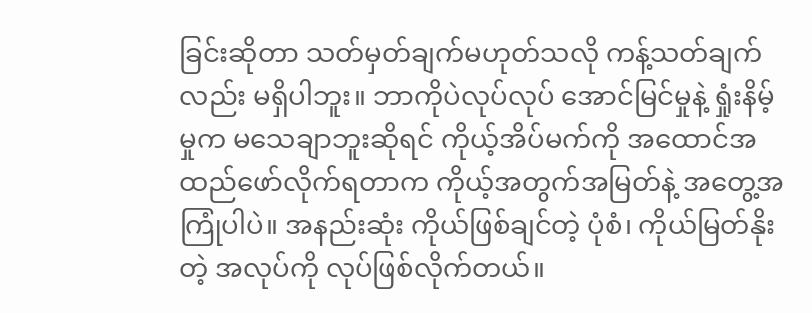ခြင်းဆိုတာ သတ်မှတ်ချက်မဟုတ်သလို ကန့်သတ်ချက်လည်း မရှိပါဘူး။ ဘာကိုပဲလုပ်လုပ် အောင်မြင်မှုနဲ့ ရှုံးနိမ့်မှုက မသေချာဘူးဆိုရင် ကိုယ့်အိပ်မက်ကို အထောင်အထည်ဖော်လိုက်ရတာက ကိုယ့်အတွက်အမြတ်နဲ့ အတွေ့အကြုံပါပဲ။ အနည်းဆုံး ကိုယ်ဖြစ်ချင်တဲ့ ပုံစံ၊ ကိုယ်မြတ်နိုးတဲ့ အလုပ်ကို လုပ်ဖြစ်လိုက်တယ်။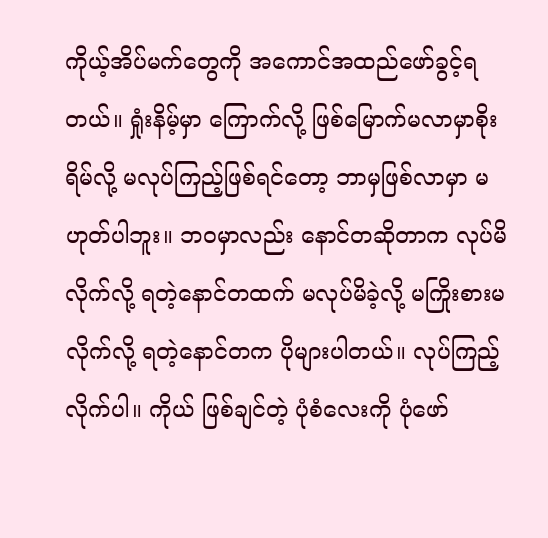ကိုယ့်အိပ်မက်တွေကို အကောင်အထည်ဖော်ခွင့်ရတယ်။ ရှုံးနိမ့်မှာ ကြောက်လို့ ဖြစ်မြောက်မလာမှာစိုးရိမ်လို့ မလုပ်ကြည့်ဖြစ်ရင်တော့ ဘာမှဖြစ်လာမှာ မဟုတ်ပါဘူး။ ဘဝမှာလည်း နောင်တဆိုတာက လုပ်မိလိုက်လို့ ရတဲ့နောင်တထက် မလုပ်မိခဲ့လို့ မကြိုးစားမလိုက်လို့ ရတဲ့နောင်တက ပိုများပါတယ်။ လုပ်ကြည့်လိုက်ပါ။ ကိုယ် ဖြစ်ချင်တဲ့ ပုံစံလေးကို ပုံဖော်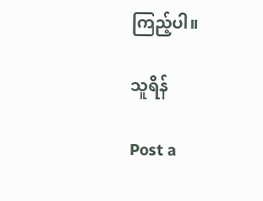ကြည့်ပါ။

သူရိန်

Post a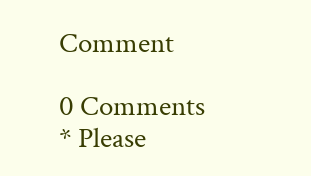Comment

0 Comments
* Please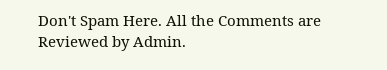Don't Spam Here. All the Comments are Reviewed by Admin.